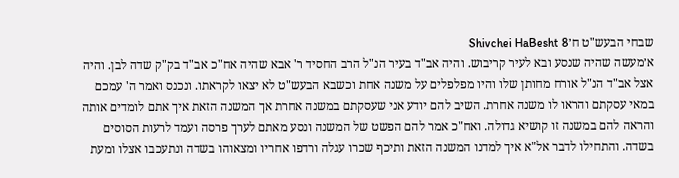שבחי הבעש"ט ח׳Shivchei HaBesht 8
א׳מעשה שהיה שנסע ובא לעיר קריבוש. והיה אב"ד בעיר הנ"ל הרב החסיד ר' אבא שהיה אח"כ אב"ד בק"ק שדה לבן. והיה אצל אב"ד הנ"ל אורח מחותן שלו והיו מפלפלים על משנה אחת וכשבא הבעש"ט לא יצאו לקראתו. ונכנס ואמר ה' עמכם במאי עסקתם והראו לו משנה אחרת. השיב להם יודע אני שעסקתם במשנה אחרת אך המשנה הזאת איך אתם לומדים אותה והראה להם במשנה זו קושיא גדולה. ואח"כ אמר להם הפשט של המשנה ונסע מאתם לערך פרסה ועמד לרעות הסוסים בשדה. והתחילו לדבר אל"א איך למדנו המשנה הזאת ותיכף שכרו עגלה ורדפו אחריו ומצאוהו בשדה ונתעכבו אצלו ומעת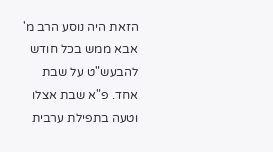הזאת היה נוסע הרב מ' אבא ממש בכל חודש להבעש"ט על שבת אחד. פ"א שבת אצלו וטעה בתפילת ערבית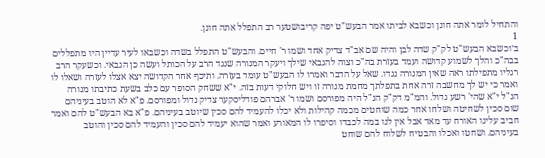והתחיל לומר אתה חונן וכשבא לביתו אמר הבעש"ט יפה קריבושטער רב התפלל אתה חונן.
1
ב׳וכשבא הבעש"ט לק"ק שדה לבן והיה שם אב"ד צדיק אחד ושמו ר' חיים. והבעש"ט התפלל בשדה וכשבאו לעיר עדיין היו מתפללים בבה"כ והלך לשמוע קדושה ועמד בעזרת בה"כ וצוה להגבאי שילך ויעקר המנורה שנגד הרב על הכותל ועשה כן הגבאי. וכשעקר הרב רגליו מתפילתו ראה שאין המנורה נגדו. שאל על הדבר ואמרו לו הבעש"ט עומד בעזרה. ותיכף אחר הקדושה יצא אצלו לעזרה ושאלו לו ואמר כי יש לך מחשבה זרה אחת בתפלתך מחמת מנורה זו ויש חלוקי דעות בזה. י"א ששחק הסופר עם כלב בשעת כתיבתו מנורה הנ"ל י"א שהי' רשע גדול. והמ"מ דק"ק הנ"ל היה מפורסם ושמו ר' אברהם פודליסקער צדיק גדול ומפורסם. פ"א לא הוטב בעיניהם שום סכין לשחיטה ושלחו אחר כמה שוחטים מכמה קהילות ולא יכלו להעמיד להם סכין שיוטב בעיניהם. פ"א בא הבעש"ט להם ואמר חביב עלינו האורח עד מאד אבל אין לנו במה לכבדו וסיפרו לו המאורע ואמר שהוא יעמיד להם סכין והעמיד להם סכין והוטב בעיניהם. ושחטו ואכלו והבטיח לשלוח להם שוחט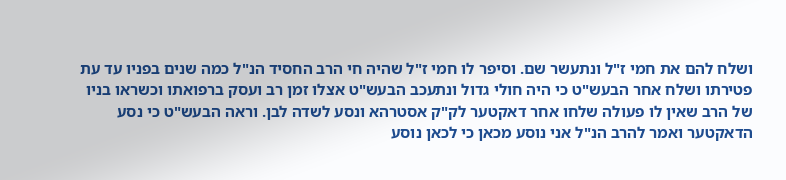ושלח להם את חמי ז"ל ונתעשר שם. וסיפר לו חמי ז"ל שהיה חי הרב החסיד הנ"ל כמה שנים בפניו עד עת פטירתו ושלח אחר הבעש"ט כי היה חולי גדול ונתעכב הבעש"ט אצלו זמן רב ועסק ברפואתו וכשראו בניו של הרב שאין לו פעולה שלחו אחר דאקטער לק"ק אסטרהא ונסע לשדה לבן. וראה הבעש"ט כי נסע הדאקטער ואמר להרב הנ"ל אני נוסע מכאן כי לכאן נוסע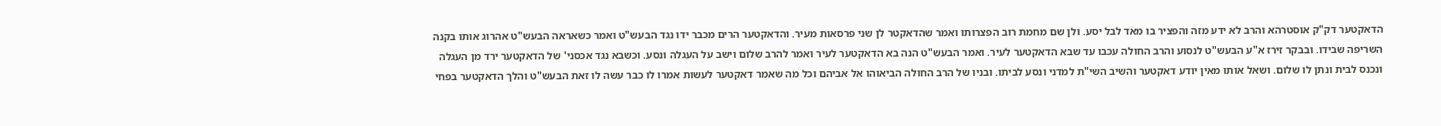הדאקטער דק"ק אוסטרהא והרב לא ידע מזה והפציר בו מאד לבל יסע. ולן שם מחמת רוב הפצרותו ואמר שהדאקטר לן שני פרסאות מעיר. והדאקטער הרים מכבר ידו נגד הבעש"ט ואמר כשאראה הבעש"ט אהרוג אותו בקנה השריפה שבידו. ובבקר זירז א"ע הבעש"ט לנסוע והרב החולה עכבו עד שבא הדאקטער לעיר. ואמר הבעש"ט הנה בא הדאקטער לעיר ואמר להרב שלום וישב על העגלה ונסע. וכשבא נגד אכסני' של הדאקטער ירד מן העגלה ונכנס לבית ונתן לו שלום. ושאל אותו מאין יודע דאקטער והשיב השי"ת למדני ונסע לביתו. ובניו של הרב החולה הביאוהו אל אביהם וכל מה שאמר דאקטער לעשות אמרו לו כבר עשה לו זאת הבעש"ט והלך הדאקטער בפחי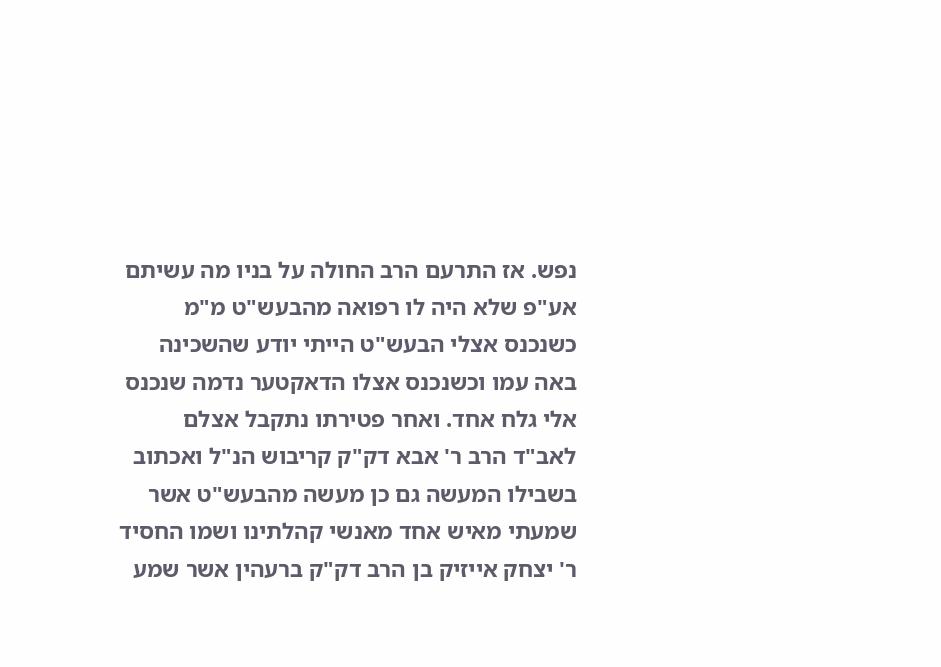נפש. אז התרעם הרב החולה על בניו מה עשיתם אע"פ שלא היה לו רפואה מהבעש"ט מ"מ כשנכנס אצלי הבעש"ט הייתי יודע שהשכינה באה עמו וכשנכנס אצלו הדאקטער נדמה שנכנס אלי גלח אחד. ואחר פטירתו נתקבל אצלם לאב"ד הרב ר' אבא דק"ק קריבוש הנ"ל ואכתוב בשבילו המעשה גם כן מעשה מהבעש"ט אשר שמעתי מאיש אחד מאנשי קהלתינו ושמו החסיד ר' יצחק אייזיק בן הרב דק"ק ברעהין אשר שמע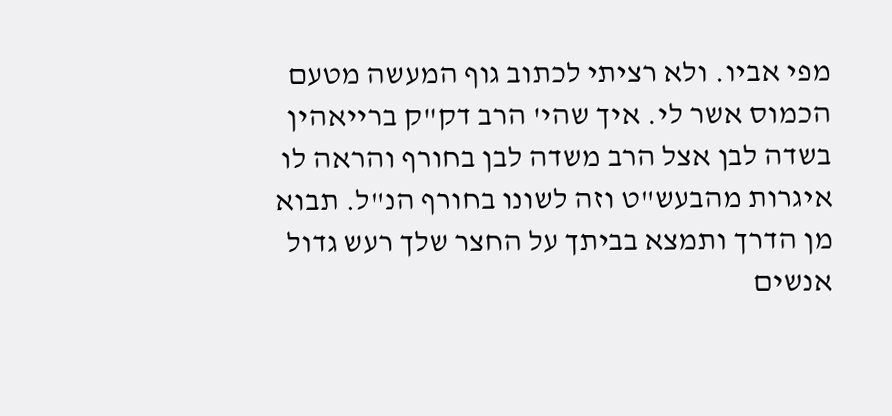מפי אביו. ולא רציתי לכתוב גוף המעשה מטעם הכמוס אשר לי. איך שהי' הרב דק"ק ברייאהין בשדה לבן אצל הרב משדה לבן בחורף והראה לו איגרות מהבעש"ט וזה לשונו בחורף הנ"ל. תבוא מן הדרך ותמצא בביתך על החצר שלך רעש גדול אנשים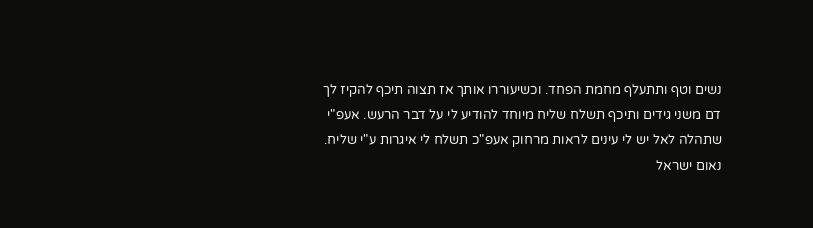נשים וטף ותתעלף מחמת הפחד. וכשיעוררו אותך אז תצוה תיכף להקיז לך דם משני גידים ותיכף תשלח שליח מיוחד להודיע לי על דבר הרעש. אעפ"י שתהלה לאל יש לי עינים לראות מרחוק אעפ"כ תשלח לי איגרות ע"י שליח. נאום ישראל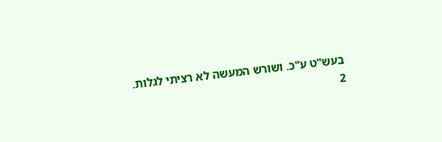בעש"ט ע"כ. ושורש המעשה לא רציתי לגלות.
2